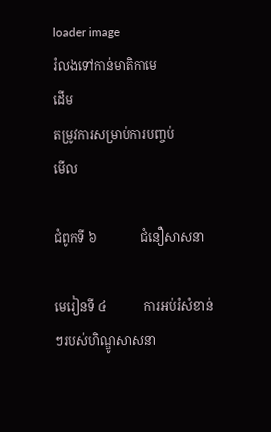loader image
រំលងទៅកាន់មាតិកាមេ
ដើម
តម្រូវការសម្រាប់ការបញ្ចប់
មើល

ជំពូកទី ៦              ជំនឿសាសនា

មេរៀនទី ៤            ការអប់រំសំខាន់ៗរបស់ហិណ្ឌូសាសនា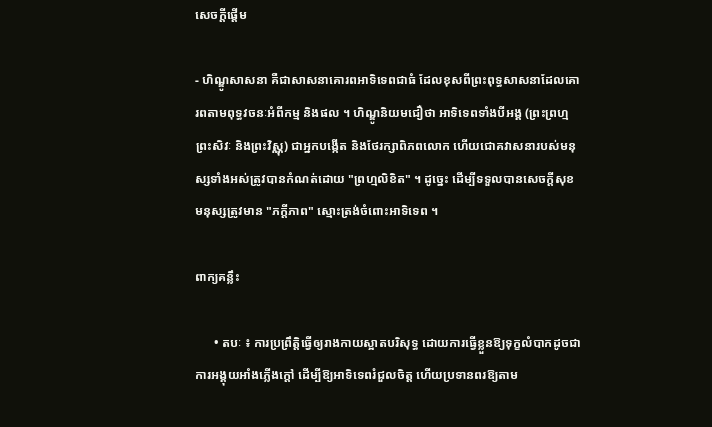សេចក្ដីផ្ដើម

- ហិណ្ឌូសាសនា គឺជាសាសនាគោរពអាទិទេពជាធំ ដែលខុសពីព្រះពុទ្ធសាសនាដែលគោរពតាមពុទ្ធវចនៈអំពីកម្ម និងផល ។ ហិណ្ឌូនិយមជឿថា អាទិទេពទាំងបីអង្គ (ព្រះព្រហ្ម ព្រះសិវៈ និងព្រះវិស្ណុ) ជាអ្នកបង្កើត និងថែរក្សាពិភពលោក ហើយជោគវាសនារបស់មនុស្សទាំងអស់ត្រូវបានកំណត់ដោយ "ព្រហ្មលិខិត" ។ ដូច្នេះ ដើម្បីទទួលបានសេចក្តីសុខ មនុស្សត្រូវមាន "ភក្តីភាព" ស្មោះត្រង់ចំពោះអាទិទេព ។

ពាក្យគន្លឹះ

      • តបៈ ៖ ការប្រព្រឹត្តិធ្វើឲ្យរាងកាយស្អាតបរិសុទ្ធ ដោយការធ្វើខ្លួនឱ្យទុក្ខលំបាកដូចជាការអង្គុយអាំងភ្លើងក្តៅ ដើម្បីឱ្យអាទិទេពរំជួលចិត្ត ហើយប្រទានពរឱ្យតាម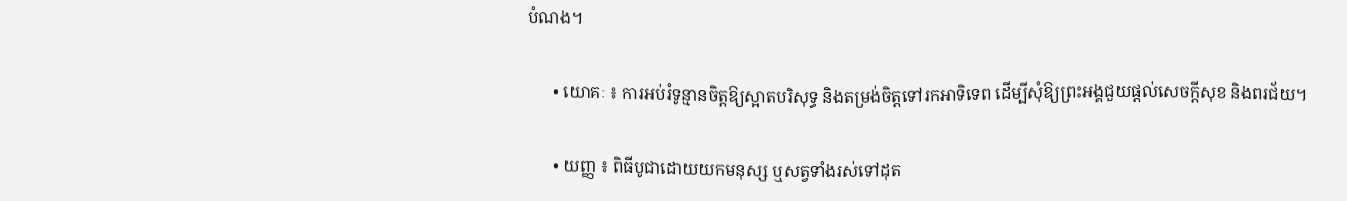បំណង។

      • យោគៈ ៖ ការអប់រំទូន្មានចិត្តឱ្យស្អាតបរិសុទ្ធ និងតម្រង់ចិត្តទៅរកអាទិទេព ដើម្បីសុំឱ្យព្រះអង្គជួយផ្តល់សេចក្តីសុខ និងពរជ័យ។

      • យញ្ញ ៖ ពិធីបូជាដោយយកមនុស្ស ឬសត្វទាំងរស់ទៅដុត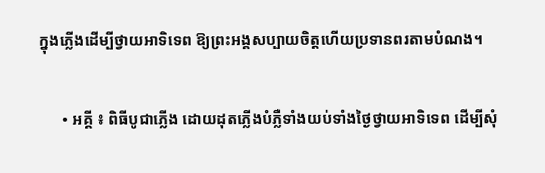ក្នុងភ្លើងដើម្បីថ្វាយអាទិទេព ឱ្យព្រះអង្គសប្បាយចិត្តហើយប្រទានពរតាមបំណង។

      • អគ្គី ៖ ពិធីបូជាភ្លើង ដោយដុតភ្លើងបំភ្លឺទាំងយប់ទាំងថ្ងៃថ្វាយអាទិទេព ដើម្បីសុំ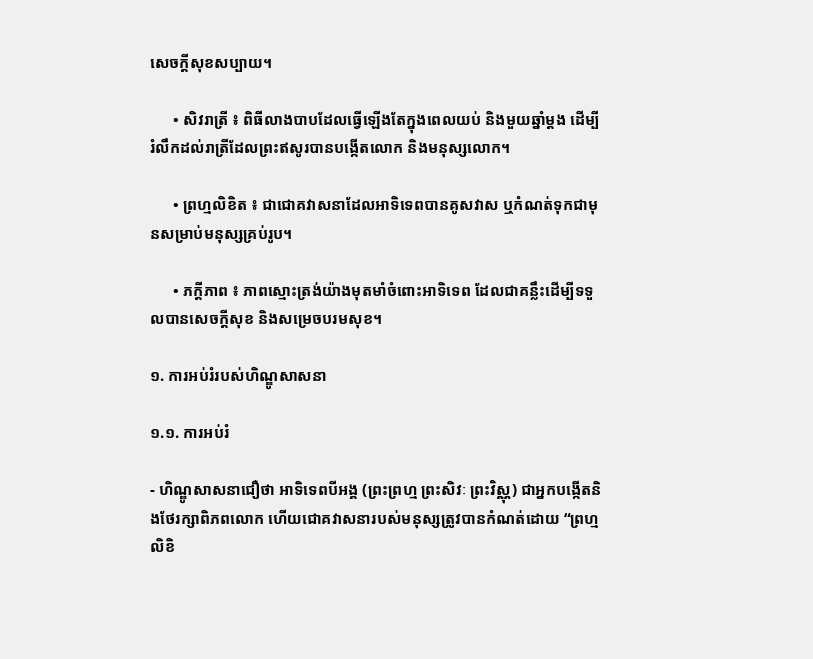សេចក្តីសុខសប្បាយ។

      • សិវរាត្រី ៖ ពិធីលាងបាបដែលធ្វើឡើងតែក្នុងពេលយប់ និងមួយឆ្នាំម្តង ដើម្បីរំលឹកដល់រាត្រីដែលព្រះឥសូរបានបង្កើតលោក និងមនុស្សលោក។

      • ព្រហ្មលិខិត ៖ ជាជោគវាសនាដែលអាទិទេពបានគូសវាស ឬកំណត់ទុកជាមុនសម្រាប់មនុស្សគ្រប់រូប។

      • ភក្តីភាព ៖ ភាពស្មោះត្រង់យ៉ាងមុតមាំចំពោះអាទិទេព ដែលជាគន្លឹះដើម្បីទទួលបានសេចក្តីសុខ និងសម្រេចបរមសុខ។

១. ការអប់រំរបស់ហិណ្ឌូសាសនា

១.១. ការអប់រំ

- ហិណ្ឌូសាសនាជឿថា អាទិទេពបីអង្គ (ព្រះព្រហ្ម ព្រះសិវៈ ព្រះវិស្ណុ) ជាអ្នកបង្កើតនិងថែរក្សាពិភពលោក ហើយជោគវាសនារបស់មនុស្សត្រូវបានកំណត់ដោយ “ព្រហ្មលិខិ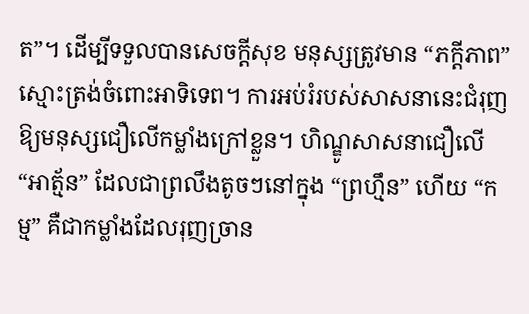ត”។ ដើម្បីទទួលបានសេចក្តីសុខ មនុស្សត្រូវមាន “ភក្តីភាព” ស្មោះត្រង់ចំពោះអាទិទេព។ ការអប់រំរបស់សាសនានេះជំរុញឱ្យមនុស្សជឿលើកម្លាំងក្រៅខ្លួន។ ហិណ្ឌូសាសនាជឿលើ “អាត្ម័ន” ដែលជាព្រលឹងតូចៗនៅក្នុង “ព្រហ្មឹន” ហើយ “កម្ម” គឺជាកម្លាំងដែលរុញច្រាន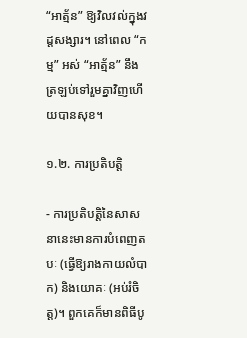“អាត្ម័ន” ឱ្យវិលវល់ក្នុងវដ្តសង្សារ។ នៅពេល “កម្ម” អស់ “អាត្ម័ន” នឹងត្រឡប់ទៅរួមគ្នាវិញហើយបានសុខ។

១.២. ការប្រតិបត្តិ

- ការប្រតិបត្តិនៃសាសនានេះមានការបំពេញតបៈ (ធ្វើឱ្យរាងកាយលំបាក) និងយោគៈ (អប់រំចិត្ត)។ ពួកគេក៏មានពិធីបូ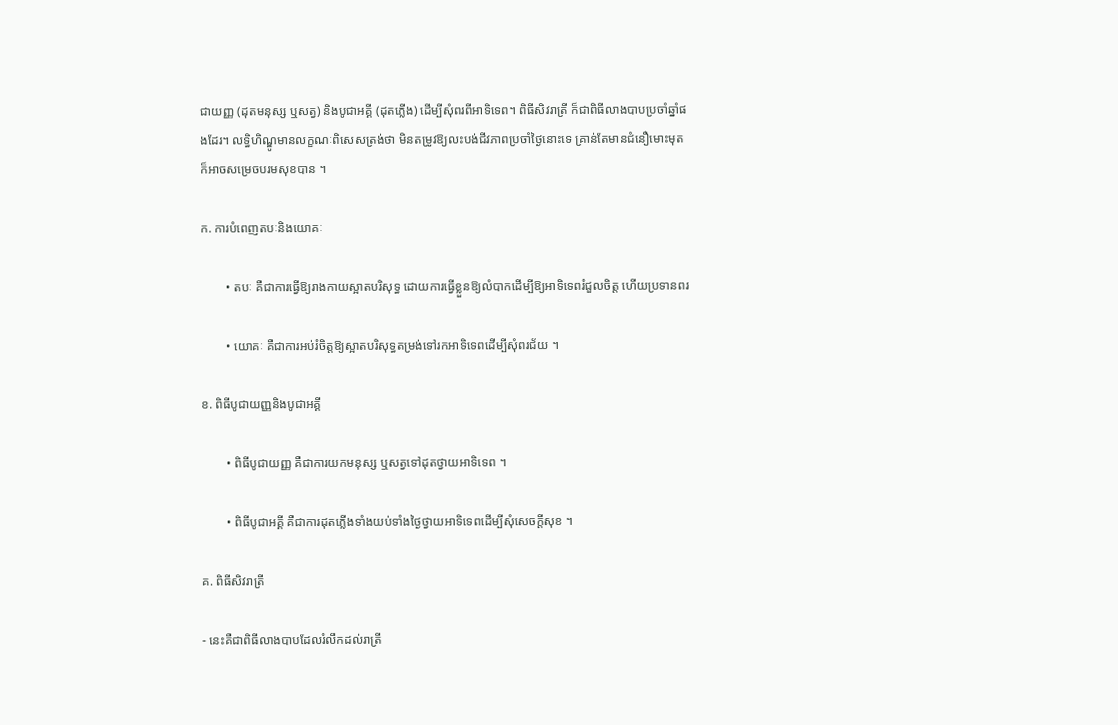ជាយញ្ញ (ដុតមនុស្ស ឬសត្វ) និងបូជាអគ្គី (ដុតភ្លើង) ដើម្បីសុំពរពីអាទិទេព។ ពិធីសិវរាត្រី ក៏ជាពិធីលាងបាបប្រចាំឆ្នាំផងដែរ។ លទ្ធិហិណ្ឌូមានលក្ខណៈពិសេសត្រង់ថា មិនតម្រូវឱ្យលះបង់ជីវភាពប្រចាំថ្ងៃនោះទេ គ្រាន់តែមានជំនឿមោះមុតក៏អាចសម្រេចបរមសុខបាន ។

ក. ការបំពេញតបៈនិងយោគៈ

        • តបៈ គឺជាការធ្វើឱ្យរាងកាយស្អាតបរិសុទ្ធ ដោយការធ្វើខ្លួនឱ្យលំបាកដើម្បីឱ្យអាទិទេពរំជួលចិត្ត ហើយប្រទានពរ

        • យោគៈ គឺជាការអប់រំចិត្តឱ្យស្អាតបរិសុទ្ធតម្រង់ទៅរកអាទិទេពដើម្បីសុំពរជ័យ ។

ខ. ពិធីបូជាយញ្ញនិងបូជាអគ្គី

        • ពិធីបូជាយញ្ញ គឺជាការយកមនុស្ស ឬសត្វទៅដុតថ្វាយអាទិទេព ។

        • ពិធីបូជាអគ្គី គឺជាការដុតភ្លើងទាំងយប់ទាំងថ្ងៃថ្វាយអាទិទេពដើម្បីសុំសេចក្តីសុខ ។

គ. ពិធីសិវរាត្រី

- នេះគឺជាពិធីលាងបាបដែលរំលឹកដល់រាត្រី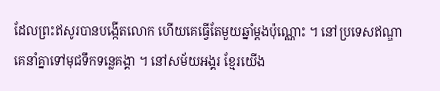ដែលព្រះឥសូរបានបង្កើតលោក ហើយគេធ្វើតែមួយឆ្នាំម្ដងប៉ុណ្ណោះ ។ នៅប្រទេសឥណ្ឌា គេនាំគ្នាទៅមុជទឹកទន្លេគង្គា ។ នៅសម័យអង្គរ ខ្មែរយើង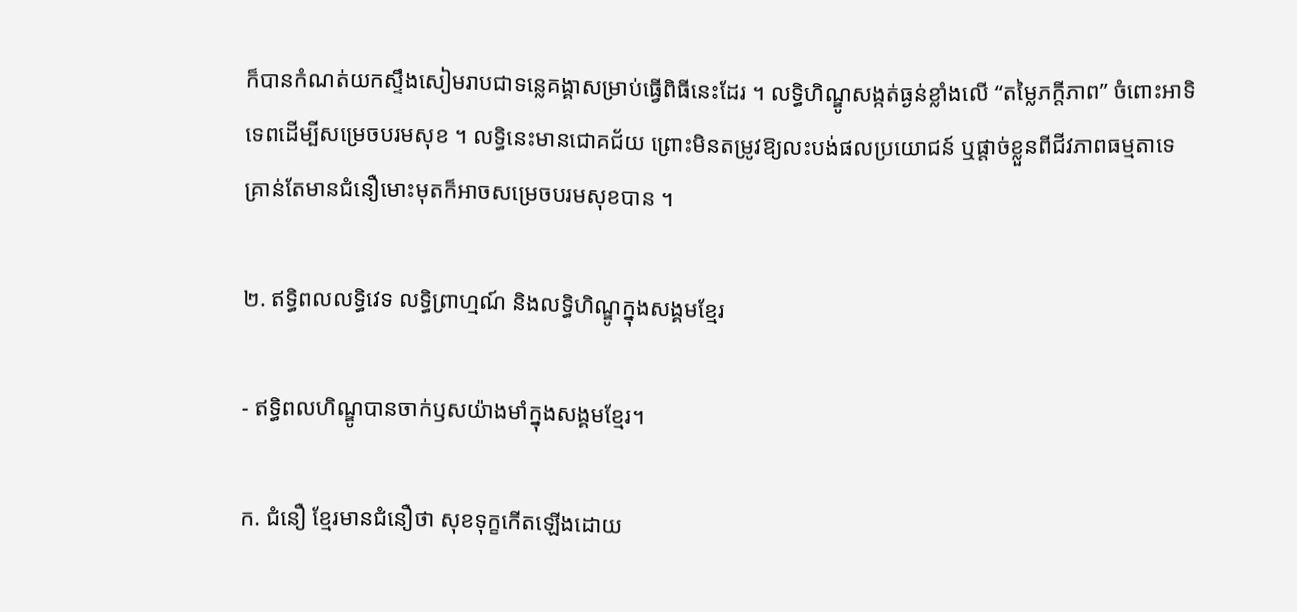ក៏បានកំណត់យកស្ទឹងសៀមរាបជាទន្លេគង្គាសម្រាប់ធ្វើពិធីនេះដែរ ។ លទ្ធិហិណ្ឌូសង្កត់ធ្ងន់ខ្លាំងលើ “តម្លៃភក្តីភាព” ចំពោះអាទិទេពដើម្បីសម្រេចបរមសុខ ។ លទ្ធិនេះមានជោគជ័យ ព្រោះមិនតម្រូវឱ្យលះបង់ផលប្រយោជន៍ ឬផ្តាច់ខ្លួនពីជីវភាពធម្មតាទេ គ្រាន់តែមានជំនឿមោះមុតក៏អាចសម្រេចបរមសុខបាន ។

២. ឥទ្ធិពលលទ្ធិវេទ លទ្ធិព្រាហ្មណ៍ និងលទ្ធិហិណ្ឌូក្នុងសង្គមខ្មែរ

- ឥទ្ធិពលហិណ្ឌូបានចាក់ឫសយ៉ាងមាំក្នុងសង្គមខ្មែរ។

ក. ជំនឿ ខ្មែរមានជំនឿថា សុខទុក្ខកើតឡើងដោយ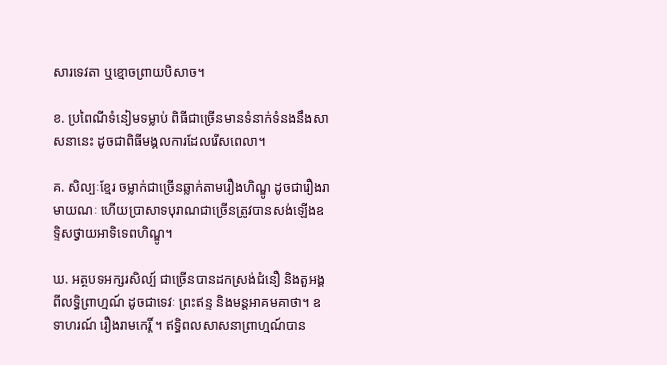សារទេវតា ឬខ្មោចព្រាយបិសាច។

ខ. ប្រពៃណីទំនៀមទម្លាប់ ពិធីជាច្រើនមានទំនាក់ទំនងនឹងសាសនានេះ ដូចជាពិធីមង្គលការដែលរើសពេលា។

គ. សិល្បៈខ្មែរ ចម្លាក់ជាច្រើនឆ្លាក់តាមរឿងហិណ្ឌូ ដូចជារឿងរាមាយណៈ ហើយប្រាសាទបុរាណជាច្រើនត្រូវបានសង់ឡើងឧទ្ទិសថ្វាយអាទិទេពហិណ្ឌូ។

ឃ. អត្ថបទអក្សរសិល្ប៍ ជាច្រើនបានដកស្រង់ជំនឿ និងតួអង្គពីលទ្ធិព្រាហ្មណ៍ ដូចជាទេវៈ ព្រះឥន្ទ និងមន្តអាគមគាថា។ ឧទាហរណ៍ រឿងរាមកេរ្តិ៍ ។ ឥទ្ធិពលសាសនាព្រាហ្មណ៍បាន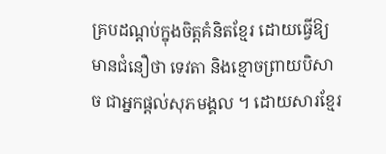គ្របដណ្តប់ក្នុងចិត្តគំនិតខ្មែរ ដោយធ្វើឱ្យមានជំនឿថា ទេវតា និងខ្មោចព្រាយបិសាច ជាអ្នកផ្តល់សុភមង្គល ។ ដោយសារខ្មែរ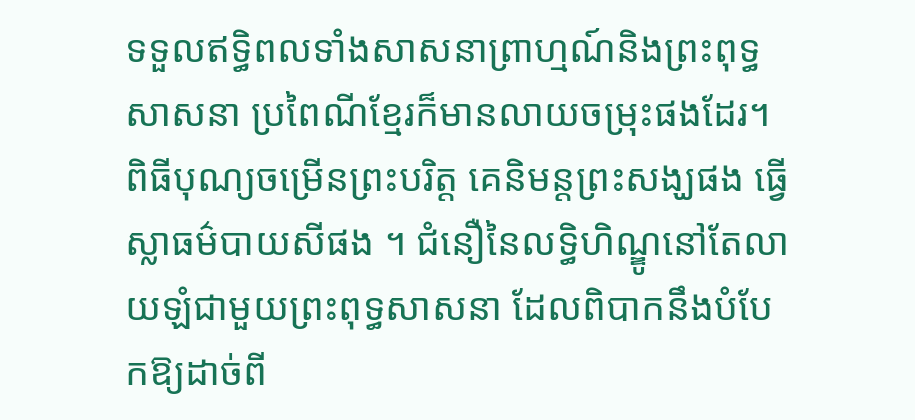ទទួលឥទ្ធិពលទាំងសាសនាព្រាហ្មណ៍និងព្រះពុទ្ធសាសនា ប្រពៃណីខ្មែរក៏មានលាយចម្រុះផងដែរ។ ពិធីបុណ្យចម្រើនព្រះបរិត្ត គេនិមន្តព្រះសង្ឃផង ធ្វើស្លាធម៌បាយសីផង ។ ជំនឿនៃលទ្ធិហិណ្ឌូនៅតែលាយឡំជាមួយព្រះពុទ្ធសាសនា ដែលពិបាកនឹងបំបែកឱ្យដាច់ពី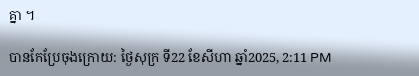គ្នា ។

បានកែប្រែចុងក្រោយ: ថ្ងៃសុក្រ ទី22 ខែសីហា ឆ្នាំ2025, 2:11 PM